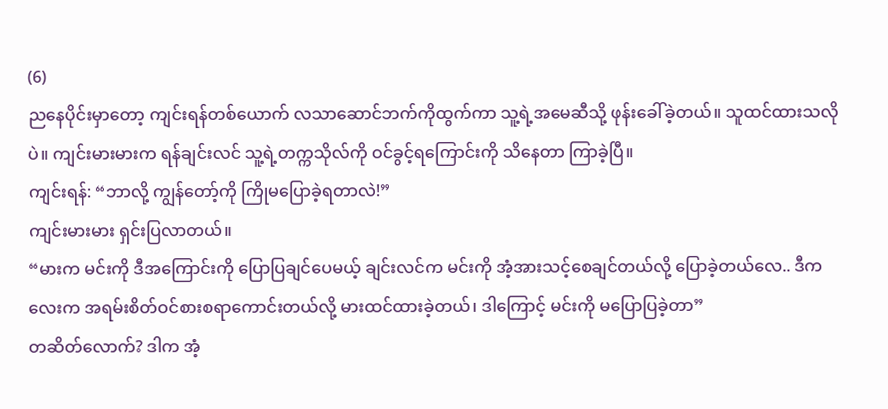(6)
ညနေပိုင်းမှာတော့ ကျင်းရန်တစ်ယောက် လသာဆောင်ဘက်ကိုထွက်ကာ သူ့ရဲ့အမေဆီသို့ ဖုန်းခေါ်ခဲ့တယ်။ သူထင်ထားသလိုပဲ။ ကျင်းမားမားက ရန်ချင်းလင် သူ့ရဲ့တက္ကသိုလ်ကို ဝင်ခွင့်ရကြောင်းကို သိနေတာ ကြာခဲ့ပြီ။
ကျင်းရန်: “ဘာလို့ ကျွန်တော့်ကို ကြိုမပြောခဲ့ရတာလဲ!”
ကျင်းမားမား ရှင်းပြလာတယ်။
“မားက မင်းကို ဒီအကြောင်းကို ပြောပြချင်ပေမယ့် ချင်းလင်က မင်းကို အံ့အားသင့်စေချင်တယ်လို့ ပြောခဲ့တယ်လေ.. ဒီကလေးက အရမ်းစိတ်ဝင်စားစရာကောင်းတယ်လို့ မားထင်ထားခဲ့တယ်၊ ဒါကြောင့် မင်းကို မပြောပြခဲ့တာ”
တဆိတ်လောက်? ဒါက အံ့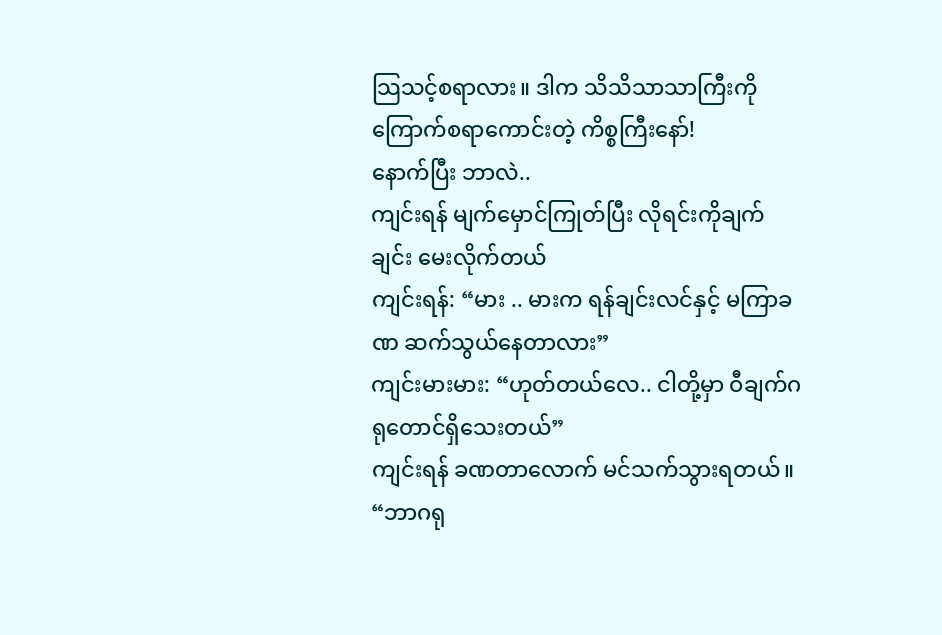သြသင့်စရာလား။ ဒါက သိသိသာသာကြီးကို ကြောက်စရာကောင်းတဲ့ ကိစ္စကြီးနော်!
နောက်ပြီး ဘာလဲ..
ကျင်းရန် မျက်မှောင်ကြုတ်ပြီး လိုရင်းကိုချက်ချင်း မေးလိုက်တယ်
ကျင်းရန်: “မား .. မားက ရန်ချင်းလင်နှင့် မကြာခဏ ဆက်သွယ်နေတာလား”
ကျင်းမားမား: “ဟုတ်တယ်လေ.. ငါတို့မှာ ဝီချက်ဂရုတောင်ရှိသေးတယ်”
ကျင်းရန် ခဏတာလောက် မင်သက်သွားရတယ်။
“ဘာဂရု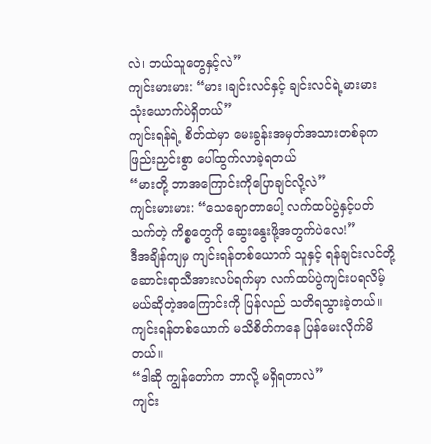လဲ၊ ဘယ်သူတွေနှင့်လဲ”
ကျင်းမားမား: “မား ၊ချင်းလင်နှင့် ချင်းလင်ရဲ့မားမား သုံးယောက်ပဲရှိတယ်”
ကျင်းရန်ရဲ့ စိတ်ထဲမှာ မေးခွန်းအမှတ်အသားတစ်ခုက ဖြည်းညှင်းစွာ ပေါ်ထွက်လာခဲ့ရတယ်
“မားတို့ ဘာအကြောင်းကိုပြောချင်လို့လဲ”
ကျင်းမားမား: “သေချောတာပေါ့ လက်ထပ်ပွဲနှင့်ပတ်သက်တဲ့ ကိစ္စတွေကို ဆွေးနွေးဖို့အတွက်ပဲလေ!”
ဒီအချိန်ကျမှ ကျင်းရန်တစ်ယောက် သူနှင့် ရန်ချင်းလင်တို့ ဆောင်းရာသီအားလပ်ရက်မှာ လက်ထပ်ပွဲကျင်းပရလိမ့်မယ်ဆိုတဲ့အကြောင်းကို ပြန်လည် သတိရသွားခဲ့တယ်။
ကျင်းရန်တစ်ယောက် မသိစိတ်ကနေ ပြန်မေးလိုက်မိတယ်။
“ဒါဆို ကျွန်တော်က ဘာလို့ မရှိရတာလဲ”
ကျင်း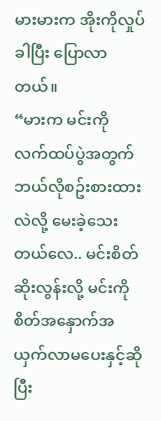မားမားက အိုးကိုလှုပ်ခါပြီး ပြောလာတယ်။
“မားက မင်းကို လက်ထပ်ပွဲအတွက် ဘယ်လိုစဥ်းစားထားလဲလို့ မေးခဲ့သေးတယ်လေ.. မင်းစိတ်ဆိုးလွန်းလို့ မင်းကို စိတ်အနှောက်အယှက်လာမပေးနှင့်ဆိုပြီး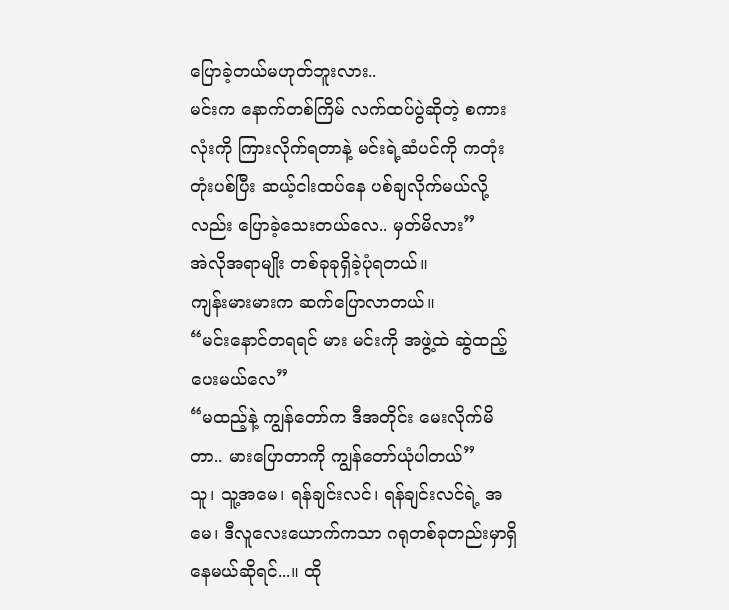ပြောခဲ့တယ်မဟုတ်ဘူးလား..
မင်းက နောက်တစ်ကြိမ် လက်ထပ်ပွဲဆိုတဲ့ စကားလုံးကို ကြားလိုက်ရတာနဲ့ မင်းရဲ့ဆံပင်ကို ကတုံးတုံးပစ်ပြီး ဆယ့်ငါးထပ်နေ ပစ်ချလိုက်မယ်လို့လည်း ပြောခဲ့သေးတယ်လေ.. မှတ်မိလား”
အဲလိုအရာမျိုး တစ်ခုခုရှိခဲ့ပုံရတယ်။
ကျန်းမားမားက ဆက်ပြောလာတယ်။
“မင်းနောင်တရရင် မား မင်းကို အဖွဲ့ထဲ ဆွဲထည့်ပေးမယ်လေ”
“မထည့်နဲ့ ကျွန်တော်က ဒီအတိုင်း မေးလိုက်မိတာ.. မားပြောတာကို ကျွန်တော်ယုံပါတယ်”
သူ၊ သူ့အမေ၊ ရန်ချင်းလင်၊ ရန်ချင်းလင်ရဲ့ အမေ၊ ဒီလူလေးယောက်ကသာ ဂရုတစ်ခုတည်းမှာရှိနေမယ်ဆိုရင်...။ ထို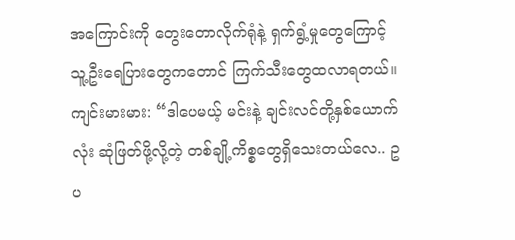အကြောင်းကို တွေးတောလိုက်ရုံနဲ့ ရှက်ရွံ့မှုတွေကြောင့်သူ့ဦးရေပြားတွေကတောင် ကြက်သီးတွေထလာရတယ်။
ကျင်းမားမား: “ဒါပေမယ့် မင်းနဲ့ ချင်းလင်တို့နှစ်ယောက်လုံး ဆုံဖြတ်ဖို့လို့တဲ့ တစ်ချို့ကိစ္စတွေရှိသေးတယ်လေ.. ဥပ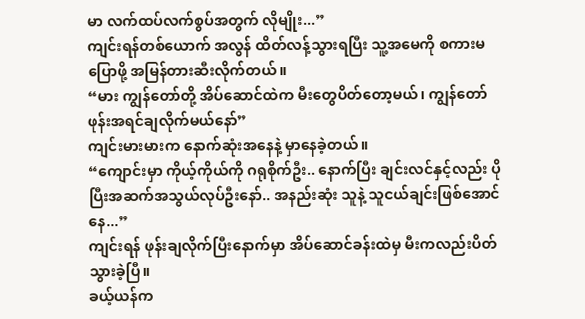မာ လက်ထပ်လက်စွပ်အတွက် လိုမျိုး...”
ကျင်းရန်တစ်ယောက် အလွန် ထိတ်လန့်သွားရပြီး သူ့အမေကို စကားမပြောဖို့ အမြန်တားဆီးလိုက်တယ်။
“မား ကျွန်တော်တို့ အိပ်ဆောင်ထဲက မီးတွေပိတ်တော့မယ်၊ ကျွန်တော် ဖုန်းအရင်ချလိုက်မယ်နော်”
ကျင်းမားမားက နောက်ဆုံးအနေနဲ့ မှာနေခဲ့တယ်။
“ကျောင်းမှာ ကိုယ့်ကိုယ်ကို ဂရုစိုက်ဦး.. နောက်ပြီး ချင်းလင်နှင့်လည်း ပိုပြီးအဆက်အသွယ်လုပ်ဦးနော်.. အနည်းဆုံး သူနဲ့ သူငယ်ချင်းဖြစ်အောင်နေ...”
ကျင်းရန် ဖုန်းချလိုက်ပြီးနောက်မှာ အိပ်ဆောင်ခန်းထဲမှ မီးကလည်းပိတ်သွားခဲ့ပြီ။
ခယ့်ယန်က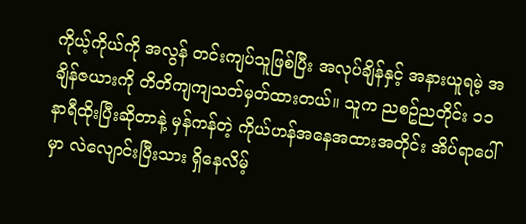ကိုယ့်ကိုယ်ကို အလွန် တင်းကျပ်သူဖြစ်ပြီး အလုပ်ချိန်နှင့် အနားယူရမဲ့ အချိန်ဇယားကို တိတိကျကျသတ်မှတ်ထားတယ်။ သူက ညစဥ်ညတိုင်း ၁၁ နာရီထိုးပြီးဆိုတာနဲ့ မှန်ကန်တဲ့ ကိုယ်ဟန်အနေအထားအတိုင်း အိပ်ရာပေါ်မှာ လဲလျောင်းပြီးသား ရှိနေလိမ့်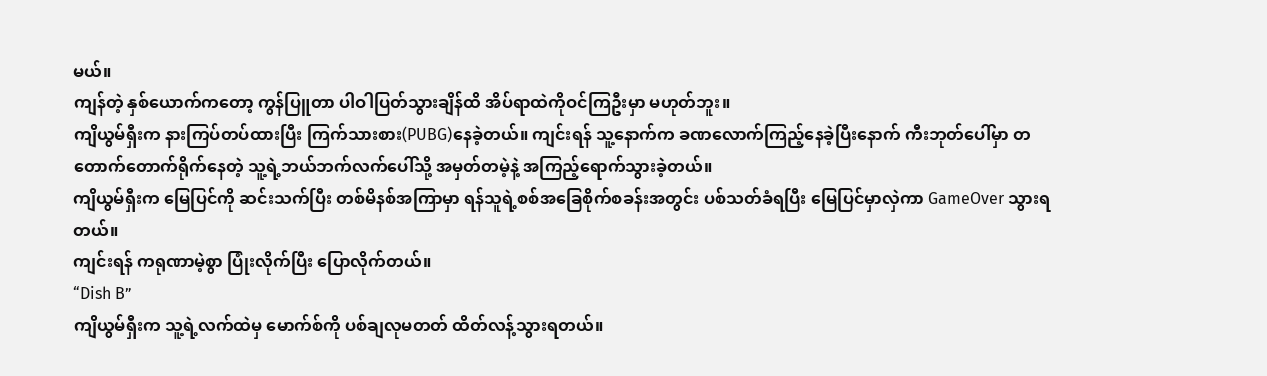မယ်။
ကျန်တဲ့ နှစ်ယောက်ကတော့ ကွန်ပြူတာ ပါဝါပြတ်သွားချိန်ထိ အိပ်ရာထဲကိုဝင်ကြဦးမှာ မဟုတ်ဘူး။
ကျိယွမ်ရှီးက နားကြပ်တပ်ထားပြီး ကြက်သားစား(PUBG)နေခဲ့တယ်။ ကျင်းရန် သူ့နောက်က ခဏလောက်ကြည့်နေခဲ့ပြီးနောက် ကီးဘုတ်ပေါ်မှာ တတောက်တောက်ရိုက်နေတဲ့ သူ့ရဲ့ဘယ်ဘက်လက်ပေါ်သို့ အမှတ်တမဲ့နဲ့ အကြည့်ရောက်သွားခဲ့တယ်။
ကျိယွမ်ရှီးက မြေပြင်ကို ဆင်းသက်ပြီး တစ်မိနစ်အကြာမှာ ရန်သူရဲ့စစ်အခြေစိုက်စခန်းအတွင်း ပစ်သတ်ခံရပြီး မြေပြင်မှာလှဲကာ GameOver သွားရတယ်။
ကျင်းရန် ကရုဏာမဲ့စွာ ပြုံးလိုက်ပြီး ပြောလိုက်တယ်။
“Dish B”
ကျိယွမ်ရှီးက သူ့ရဲ့လက်ထဲမှ မောက်စ်ကို ပစ်ချလုမတတ် ထိတ်လန့်သွားရတယ်။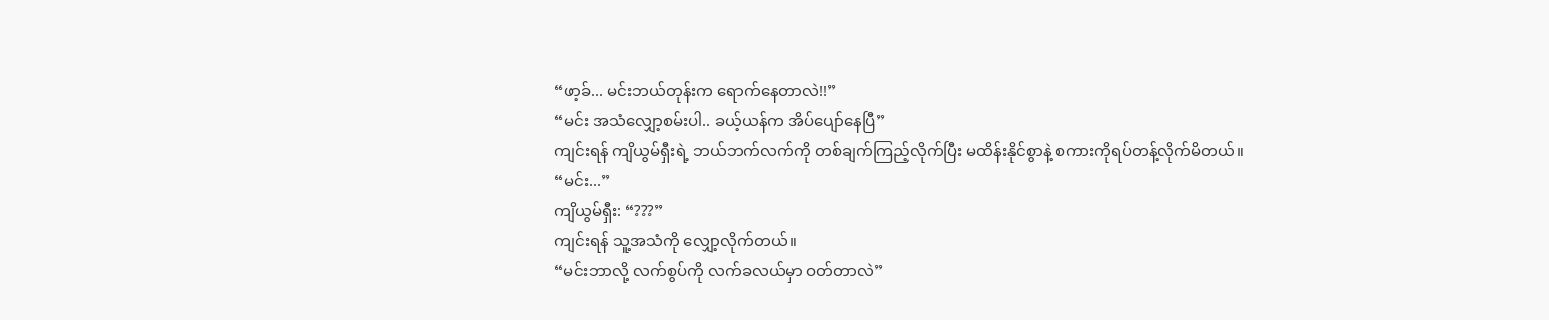“ဖာ့ခ်... မင်းဘယ်တုန်းက ရောက်နေတာလဲ!!”
“မင်း အသံလျှော့စမ်းပါ.. ခယ့်ယန်က အိပ်ပျော်နေပြီ”
ကျင်းရန် ကျိယွမ်ရှီးရဲ့ ဘယ်ဘက်လက်ကို တစ်ချက်ကြည့်လိုက်ပြီး မထိန်းနိုင်စွာနဲ့ စကားကိုရပ်တန့်လိုက်မိတယ်။
“မင်း...”
ကျိယွမ်ရှီး: “???”
ကျင်းရန် သူ့အသံကို လျှော့လိုက်တယ်။
“မင်းဘာလို့ လက်စွပ်ကို လက်ခလယ်မှာ ဝတ်တာလဲ”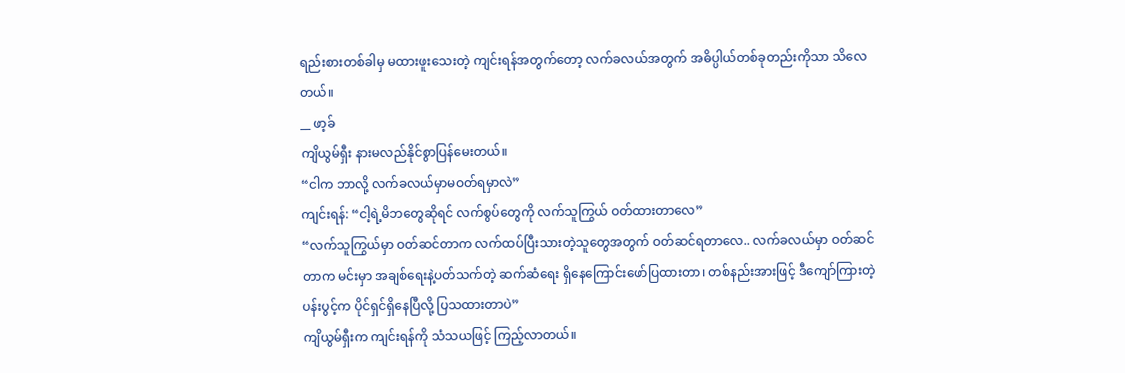ရည်းစားတစ်ခါမှ မထားဖူးသေးတဲ့ ကျင်းရန်အတွက်တော့ လက်ခလယ်အတွက် အဓိပ္ပါယ်တစ်ခုတည်းကိုသာ သိလေတယ်။
__ ဖာ့ခ်
ကျိယွမ်ရှီး နားမလည်နိုင်စွာပြန်မေးတယ်။
“ငါက ဘာလို့ လက်ခလယ်မှာမဝတ်ရမှာလဲ”
ကျင်းရန်: “ငါ့ရဲ့မိဘတွေဆိုရင် လက်စွပ်တွေကို လက်သူကြွယ် ဝတ်ထားတာလေ”
“လက်သူကြွယ်မှာ ဝတ်ဆင်တာက လက်ထပ်ပြီးသားတဲ့သူတွေအတွက် ဝတ်ဆင်ရတာလေ.. လက်ခလယ်မှာ ဝတ်ဆင်တာက မင်းမှာ အချစ်ရေးနဲ့ပတ်သက်တဲ့ ဆက်ဆံရေး ရှိနေကြောင်းဖော်ပြထားတာ၊ တစ်နည်းအားဖြင့် ဒီကျော်ကြားတဲ့ ပန်းပွင့်က ပိုင်ရှင်ရှိနေပြီလို့ ပြသထားတာပဲ”
ကျိယွမ်ရှီးက ကျင်းရန်ကို သံသယဖြင့် ကြည့်လာတယ်။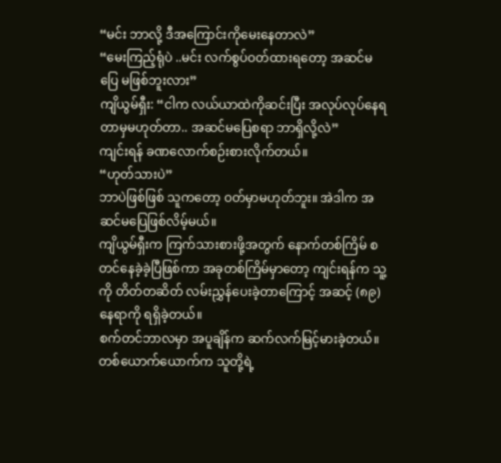“မင်း ဘာလို့ ဒီအကြောင်းကိုမေးနေတာလဲ”
“မေးကြည့်ရုံပဲ ..မင်း လက်စွပ်ဝတ်ထားရတော့ အဆင်မပြေ မဖြစ်ဘူးလား”
ကျိယွမ်ရှီး: “ငါက လယ်ယာထဲကိုဆင်းပြီး အလုပ်လုပ်နေရတာမှမဟုတ်တာ.. အဆင်မပြေစရာ ဘာရှိလို့လဲ”
ကျင်းရန် ခဏလောက်စဉ်းစားလိုက်တယ်။
“ဟုတ်သားပဲ”
ဘာပဲဖြစ်ဖြစ် သူကတော့ ဝတ်မှာမဟုတ်ဘူး။ အဲဒါက အဆင်မပြေဖြစ်လိမ့်မယ်။
ကျိယွမ်ရှီးက ကြက်သားစားဖို့အတွက် နောက်တစ်ကြိမ် စတင်နေခဲ့ခဲ့ပြီဖြစ်ကာ အခုတစ်ကြိမ်မှာတော့ ကျင်းရန်က သူ့ကို တိတ်တဆိတ် လမ်းညွှန်ပေးခဲ့တာကြောင့် အဆင့် (၈၉) နေရာကို ရရှိခဲ့တယ်။
စက်တင်ဘာလမှာ အပူချိန်က ဆက်လက်မြင့်မားခဲ့တယ်။ တစ်ယောက်ယောက်က သူတို့ရဲ့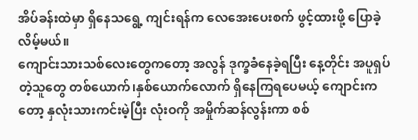အိပ်ခန်းထဲမှာ ရှိနေသရွေ့ ကျင်းရန်က လေအေးပေးစက် ဖွင့်ထားဖို့ ပြောခဲ့လိမ့်မယ်။
ကျောင်းသားသစ်လေးတွေကတော့ အလွန် ဒုက္ခခံနေခဲ့ရပြီး နေ့တိုင်း အပူရှပ်တဲ့သူတွေ တစ်ယောက်၊နှစ်ယောက်လောက် ရှိနေကြရပေမယ့် ကျောင်းကတော့ နှလုံးသားကင်းမဲ့ပြီး လုံးဝကို အမှိုက်ဆန်လွန်းကာ စစ်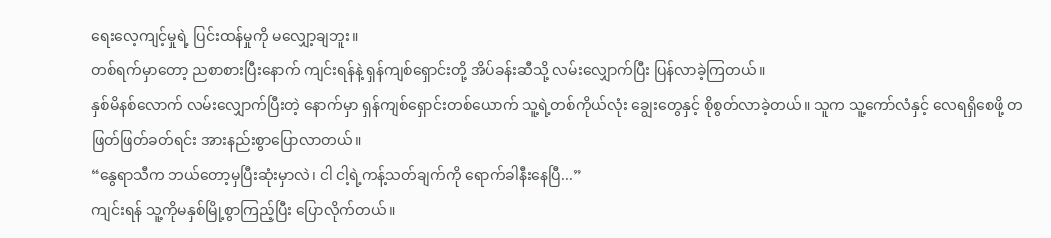ရေးလေ့ကျင့်မှုရဲ့ ပြင်းထန်မှုကို မလျှော့ချဘူး။
တစ်ရက်မှာတော့ ညစာစားပြီးနောက် ကျင်းရန်နဲ့ ရှန်ကျစ်ရှောင်းတို့ အိပ်ခန်းဆီသို့ လမ်းလျှောက်ပြီး ပြန်လာခဲ့ကြတယ်။
နှစ်မိနစ်လောက် လမ်းလျှောက်ပြီးတဲ့ နောက်မှာ ရှန်ကျစ်ရှောင်းတစ်ယောက် သူ့ရဲ့တစ်ကိုယ်လုံး ချွေးတွေနှင့် စိုစွတ်လာခဲ့တယ်။ သူက သူ့ကော်လံနှင့် လေရရှိစေဖို့ တဖြတ်ဖြတ်ခတ်ရင်း အားနည်းစွာပြောလာတယ်။
“နွေရာသီက ဘယ်တော့မှပြီးဆုံးမှာလဲ၊ ငါ ငါ့ရဲ့ကန့်သတ်ချက်ကို ရောက်ခါနီးနေပြီ...”
ကျင်းရန် သူ့ကိုမနှစ်မြို့စွာကြည့်ပြီး ပြောလိုက်တယ်။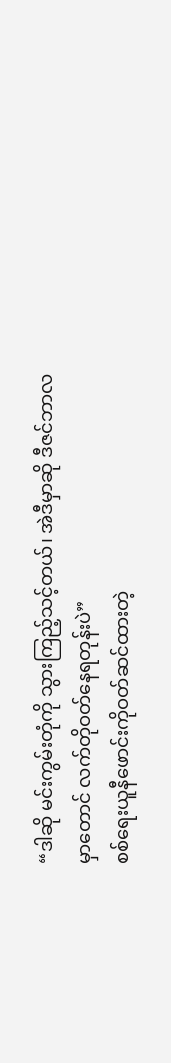“ဒါဆို မင်းကွမ်းတုံကို သွားကြည့်သင့်တယ်၊ အဲဒီမှာဆို ဒီဇင်ဘာလမှာတောင် လက်တိုဝတ်နေရတုန်းပဲ”
စစ်ရေးယူနီဖောင်းကိုဝတ်ဆင်ထားတဲ့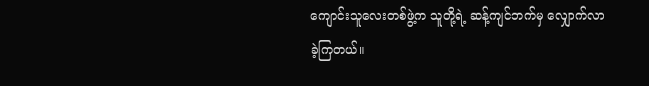ကျောင်းသူလေးတစ်ဖွဲ့က သူတို့ရဲ့ ဆန့်ကျင်ဘက်မှ လျှောက်လာခဲ့ကြတယ်။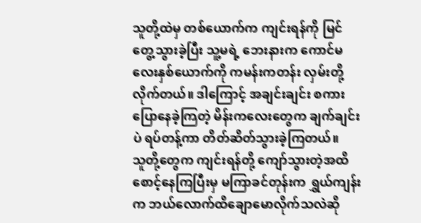သူတို့ထဲမှ တစ်ယောက်က ကျင်းရန်ကို မြင်တွေ့သွားခဲ့ပြီး သူ့မရဲ့ ဘေးနားက ကောင်မလေးနှစ်ယောက်ကို ကမန်းကတန်း လှမ်းတို့လိုက်တယ်။ ဒါကြောင့် အချင်းချင်း စကားပြောနေခဲ့ကြတဲ့ မိန်းကလေးတွေက ချက်ချင်းပဲ ရပ်တန့်ကာ တိတ်ဆိတ်သွားခဲ့ကြတယ်။
သူတို့တွေက ကျင်းရန်တို့ ကျော်သွားတဲ့အထိ စောင့်နေကြပြီးမှ မကြာခင်တုန်းက ရွှယ်ကျန်းက ဘယ်လောက်ထိချောမောလိုက်သလဲဆို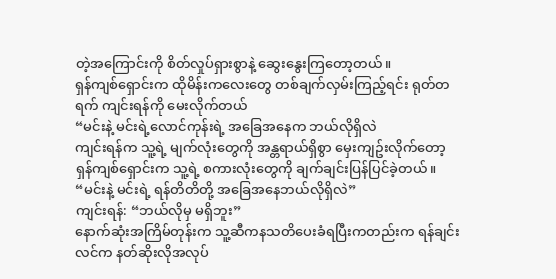တဲ့အကြောင်းကို စိတ်လှုပ်ရှားစွာနဲ့ ဆွေးနွေးကြတော့တယ်။
ရှန်ကျစ်ရှောင်းက ထိုမိန်းကလေးတွေ တစ်ချက်လှမ်းကြည့်ရင်း ရုတ်တရက် ကျင်းရန်ကို မေးလိုက်တယ်
“မင်းနဲ့ မင်းရဲ့လောင်ကုန်းရဲ့ အခြေအနေက ဘယ်လိုရှိလဲ
ကျင်းရန်က သူ့ရဲ့ မျက်လုံးတွေကို အန္တရာယ်ရှိစွာ မှေးကျဥ်းလိုက်တော့ ရှန်ကျစ်ရှောင်းက သူ့ရဲ့ စကားလုံးတွေကို ချက်ချင်းပြန်ပြင်ခဲ့တယ်။
“မင်းနဲ့ မင်းရဲ့ ရန်တိတိတို့ အခြေအနေဘယ်လိုရှိလဲ”
ကျင်းရန်: “ဘယ်လိုမှ မရှိဘူး”
နောက်ဆုံးအကြိမ်တုန်းက သူ့ဆီကနသတိပေးခံရပြီးကတည်းက ရန်ချင်းလင်က နတ်ဆိုးလိုအလုပ်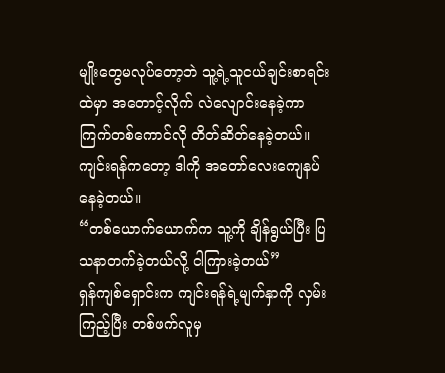မျိုးတွေမလုပ်တော့ဘဲ သူ့ရဲ့သူငယ်ချင်းစာရင်းထဲမှာ အတောင့်လိုက် လဲလျောင်းနေခဲ့ကာ ကြက်တစ်ကောင်လို တိတ်ဆိတ်နေခဲ့တယ်။
ကျင်းရန်ကတော့ ဒါကို အတော်လေးကျေနပ်နေခဲ့တယ်။
“တစ်ယောက်ယောက်က သူ့ကို ချိန်ရွယ်ပြီး ပြသနာတက်ခဲ့တယ်လို့ ငါကြားခဲ့တယ်”
ရှန်ကျစ်ရှောင်းက ကျင်းရန်ရဲ့မျက်နှာကို လှမ်းကြည့်ပြီး တစ်ဖက်လူမှ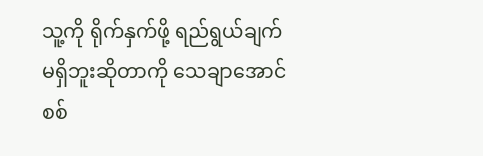သူ့ကို ရိုက်နှက်ဖို့ ရည်ရွယ်ချက်မရှိဘူးဆိုတာကို သေချာအောင်စစ်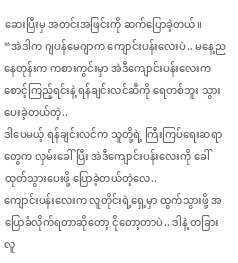ဆေးပြီးမှ အတင်းအဖြင်းကို ဆက်ပြောခဲ့တယ်။
“အဲဒါက ဂျပန်မေဂျာက ကျောင်းပန်းလေးပဲ.. မနေ့ညနေတုန်းက ကစားကွင်းမှာ အဲဒီကျောင်းပန်းလေးက စောင့်ကြည့်ရင်းနဲ့ ရန်ချင်းလင်ဆီကို ရေတစ်ဘူး သွားပေးခဲ့တယ်တဲ့..
ဒါပေမယ့် ရန်ချင်းလင်က သူတို့ရဲ့ ကြီးကြပ်ရေးဆရာတွေက လှမ်းခေါ်ပြီး အဲဒီကျောင်းပန်းလေးကို ခေါ်ထုတ်သွားပေးဖို့ ပြောခဲ့တယ်တဲ့လေ..
ကျောင်းပန်းလေးက လူတိုင်းရဲ့ရှေ့မှာ ထွက်သွားဖို့ အပြောခံလိုက်ရတာဆိုတော့ ငိုတော့တာပဲ.. ဒါနဲ့ တခြားလူ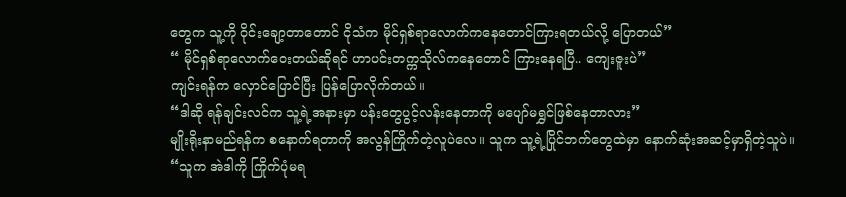တွေက သူ့ကို ဝိုင်းချော့တာတောင် ငိုသံက မိုင်ရှစ်ရာလောက်ကနေတောင်ကြားရတယ်လို့ ပြောတယ်”
“ မိုင်ရှစ်ရာလောက်ဝေးတယ်ဆိုရင် ဟာပင်းတက္ကသိုလ်ကနေတောင် ကြားနေရပြီ.. ကျေးဇူးပဲ”
ကျင်းရန်က လှောင်ပြောင်ပြီး ပြန်ပြောလိုက်တယ်။
“ဒါဆို ရန်ချင်းလင်က သူ့ရဲ့အနားမှာ ပန်းတွေပွင့်လန်းနေတာကို မပျော်မရွှင်ဖြစ်နေတာလား”
မျိုးရိုးနာမည်ရန်က စနောက်ရတာကို အလွန်ကြိုက်တဲ့လူပဲလေ။ သူက သူ့ရဲ့ပြိုင်ဘက်တွေထဲမှာ နောက်ဆုံးအဆင့်မှာရှိတဲ့သူပဲ။
“သူက အဲဒါကို ကြိုက်ပုံမရ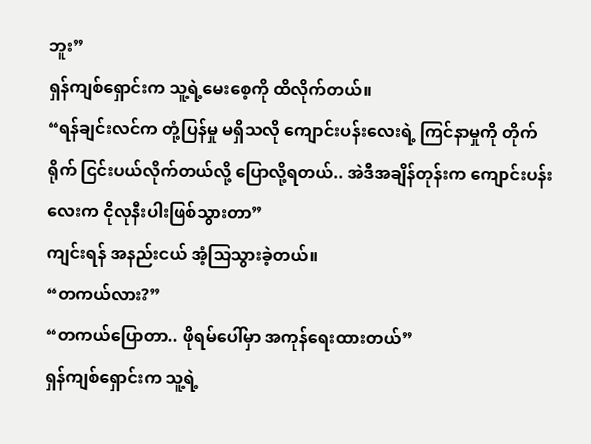ဘူး”
ရှန်ကျစ်ရှောင်းက သူ့ရဲ့မေးစေ့ကို ထိလိုက်တယ်။
“ရန်ချင်းလင်က တုံ့ပြန်မှု မရှိသလို ကျောင်းပန်းလေးရဲ့ ကြင်နာမှုကို တိုက်ရိုက် ငြင်းပယ်လိုက်တယ်လို့ ပြောလို့ရတယ်.. အဲဒီအချိန်တုန်းက ကျောင်းပန်းလေးက ငိုလုနီးပါးဖြစ်သွားတာ”
ကျင်းရန် အနည်းငယ် အံ့သြသွားခဲ့တယ်။
“တကယ်လား?”
“တကယ်ပြောတာ.. ဖိုရမ်ပေါ်မှာ အကုန်ရေးထားတယ်”
ရှန်ကျစ်ရှောင်းက သူ့ရဲ့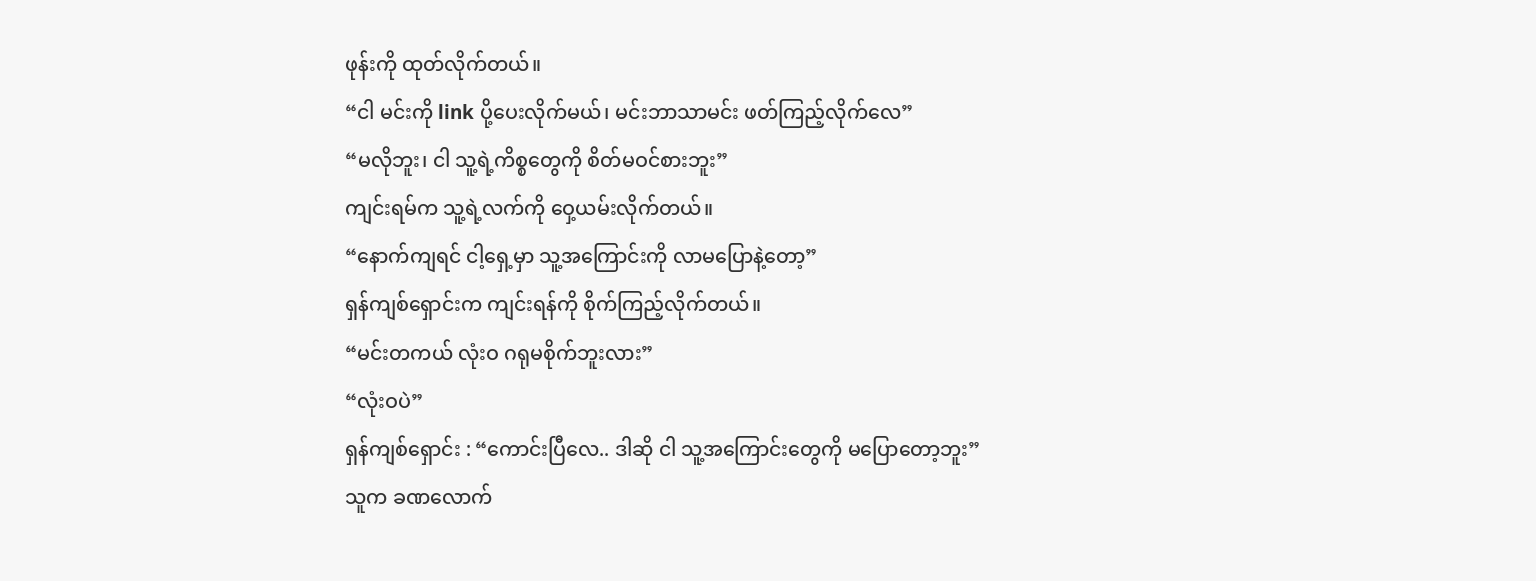ဖုန်းကို ထုတ်လိုက်တယ်။
“ငါ မင်းကို link ပို့ပေးလိုက်မယ်၊ မင်းဘာသာမင်း ဖတ်ကြည့်လိုက်လေ”
“မလိုဘူး၊ ငါ သူ့ရဲ့ကိစ္စတွေကို စိတ်မဝင်စားဘူး”
ကျင်းရမ်က သူ့ရဲ့လက်ကို ဝှေ့ယမ်းလိုက်တယ်။
“နောက်ကျရင် ငါ့ရှေ့မှာ သူ့အကြောင်းကို လာမပြောနဲ့တော့”
ရှန်ကျစ်ရှောင်းက ကျင်းရန်ကို စိုက်ကြည့်လိုက်တယ်။
“မင်းတကယ် လုံးဝ ဂရုမစိုက်ဘူးလား”
“လုံးဝပဲ”
ရှန်ကျစ်ရှောင်း : “ကောင်းပြီလေ.. ဒါဆို ငါ သူ့အကြောင်းတွေကို မပြောတော့ဘူး”
သူက ခဏလောက်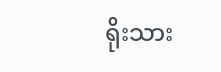ရိုးသား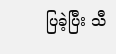ပြခဲ့ပြီး သီ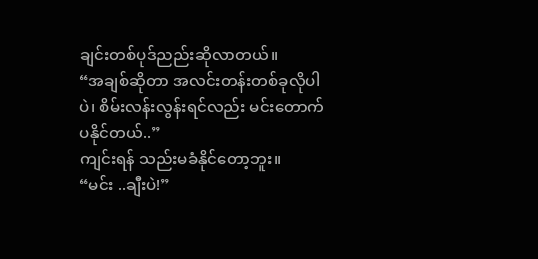ချင်းတစ်ပုဒ်ညည်းဆိုလာတယ်။
“အချစ်ဆိုတာ အလင်းတန်းတစ်ခုလိုပါပဲ၊ စိမ်းလန်းလွန်းရင်လည်း မင်းတောက်ပနိုင်တယ်..”
ကျင်းရန် သည်းမခံနိုင်တော့ဘူး။
“မင်း ..ချီးပဲ!”